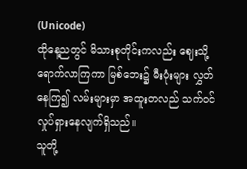(Unicode)
ထိုနေ့ညတွင် မိသားစုတိုင်းကလည်း ဈေးသို့ ရောက်လာကြကာ မြစ်ဘေး၌ မီးပုံးများ လွှတ်နေကြ၍ လမ်းများမှာ အထူးတလည် သက်ဝင်လှုပ်ရှားနေလျက်ရှိသည်။
သူတို့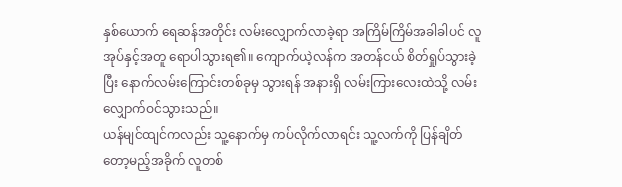နှစ်ယောက် ရေဆန်အတိုင်း လမ်းလျှောက်လာခဲ့ရာ အကြိမ်ကြိမ်အခါခါပင် လူအုပ်နှင့်အတူ ရောပါသွားရ၏။ ကျောက်ယဲ့လန်က အတန်ငယ် စိတ်ရှုပ်သွားခဲ့ပြီး နောက်လမ်းကြောင်းတစ်ခုမှ သွားရန် အနားရှိ လမ်းကြားလေးထဲသို့ လမ်းလျှောက်ဝင်သွားသည်။
ယန်မျင်ထျင်ကလည်း သူ့နောက်မှ ကပ်လိုက်လာရင်း သူ့လက်ကို ပြန်ချိတ်တော့မည့်အခိုက် လူတစ်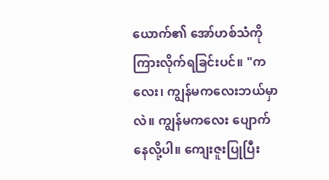ယောက်၏ အော်ဟစ်သံကို ကြားလိုက်ရခြင်းပင်။ "ကလေး၊ ကျွန်မကလေးဘယ်မှာလဲ။ ကျွန်မကလေး ပျောက်နေလို့ပါ။ ကျေးဇူးပြုပြီး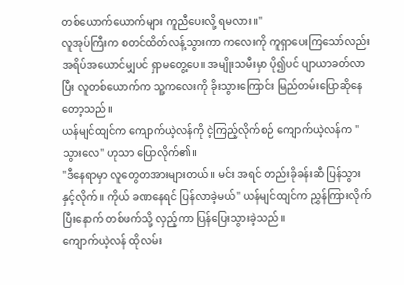တစ်ယောက်ယောက်များ ကူညီပေးလို့ ရမလား။"
လူအုပ်ကြီးက စတင်ထိတ်လန့်သွားကာ ကလေးကို ကူရှာပေးကြသော်လည်း အရိပ်အယောင်မျှပင် ရှာမတွေ့ပေ။ အမျိုးသမီးမှာ ပို၍ပင် ပျာယာခတ်လာပြီး လူတစ်ယောက်က သူ့ကလေးကို ခိုးသွားကြောင်း မြည်တမ်းပြောဆိုနေတော့သည်။
ယန်မျင်ထျင်က ကျောက်ယဲ့လန်ကို ငဲ့ကြည့်လိုက်စဉ် ကျောက်ယဲ့လန်က "သွားလေ" ဟုသာ ပြောလိုက်၏။
"ဒီနေရာမှာ လူတွေတအားများတယ်။ မင်း အရင် တည်းခိုခန်းဆီ ပြန်သွားနှင့်လိုက်။ ကိုယ် ခဏနေရင် ပြန်လာခဲ့မယ်" ယန်မျင်ထျင်က ညွှန်ကြားလိုက်ပြီးနောက် တစ်ဖက်သို့ လှည့်ကာ ပြန်ပြေးသွားခဲ့သည်။
ကျောက်ယဲ့လန် ထိုလမ်း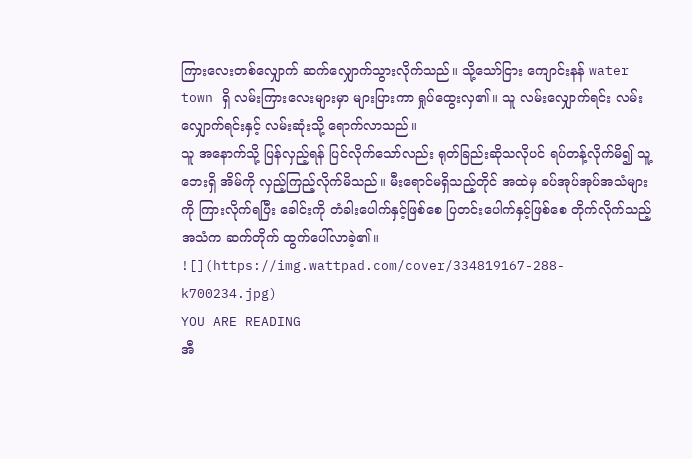ကြားလေးတစ်လျှောက် ဆက်လျှောက်သွားလိုက်သည်။ သို့သော်ငြား ကျောင်းနန် water town ရှိ လမ်းကြားလေးများမှာ များပြားကာ ရှုပ်ထွေးလှ၏။ သူ လမ်းလျှောက်ရင်း လမ်းလျှောက်ရင်းနှင့် လမ်းဆုံးသို့ ရောက်လာသည်။
သူ အနောက်သို့ ပြန်လှည့်ရန် ပြင်လိုက်သော်လည်း ရုတ်ခြည်းဆိုသလိုပင် ရပ်တန့်လိုက်မိ၍ သူ့ဘေးရှိ အိမ်ကို လှည့်ကြည့်လိုက်မိသည်။ မီးရောင်မရှိသည့်တိုင် အထဲမှ ခပ်အုပ်အုပ်အသံများကို ကြားလိုက်ရပြီး ခေါင်းကို တံခါးပေါက်နှင့်ဖြစ်စေ ပြတင်းပေါက်နှင့်ဖြစ်စေ တိုက်လိုက်သည့်အသံက ဆက်တိုက် ထွက်ပေါ်လာခဲ့၏။
![](https://img.wattpad.com/cover/334819167-288-k700234.jpg)
YOU ARE READING
အီ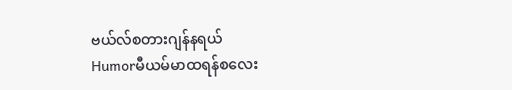ဗယ်လ်စတားဂျန်နရယ်
Humorမီယမ်မာထရန်စလေး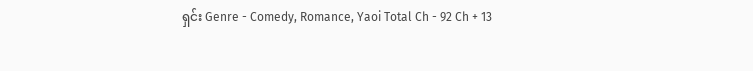ရှင်း Genre - Comedy, Romance, Yaoi Total Ch - 92 Ch + 13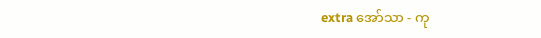extra အော်သာ - ကု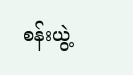စန်းယွဲ့